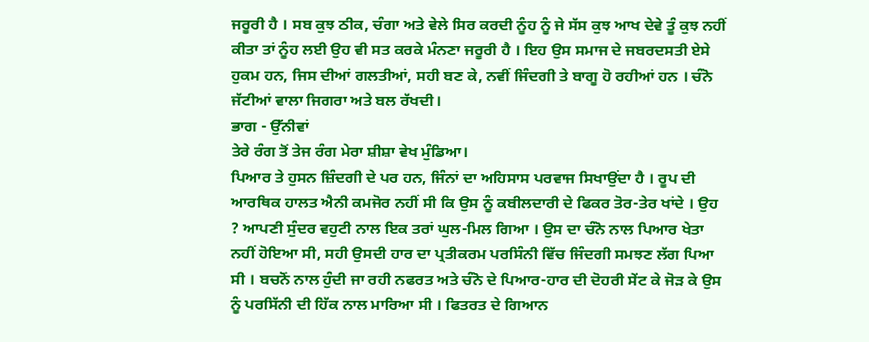ਜਰੂਰੀ ਹੈ । ਸਬ ਕੁਝ ਠੀਕ, ਚੰਗਾ ਅਤੇ ਵੇਲੇ ਸਿਰ ਕਰਦੀ ਨੂੰਹ ਨੂੰ ਜੇ ਸੱਸ ਕੁਝ ਆਖ ਦੇਵੇ ਤੂੰ ਕੁਝ ਨਹੀਂ ਕੀਤਾ ਤਾਂ ਨੂੰਹ ਲਈ ਉਹ ਵੀ ਸਤ ਕਰਕੇ ਮੰਨਣਾ ਜਰੂਰੀ ਹੈ । ਇਹ ਉਸ ਸਮਾਜ ਦੇ ਜਬਰਦਸਤੀ ਏਸੇ ਹੁਕਮ ਹਨ, ਜਿਸ ਦੀਆਂ ਗਲਤੀਆਂ, ਸਹੀ ਬਣ ਕੇ, ਨਵੀਂ ਜਿੰਦਗੀ ਤੇ ਬਾਗੂ ਹੋ ਰਹੀਆਂ ਹਨ । ਚੰਨੋ ਜੱਟੀਆਂ ਵਾਲਾ ਜਿਗਰਾ ਅਤੇ ਬਲ ਰੱਖਦੀ।
ਭਾਗ - ਉੱਨੀਵਾਂ
ਤੇਰੇ ਰੰਗ ਤੋਂ ਤੇਜ ਰੰਗ ਮੇਰਾ ਸ਼ੀਸ਼ਾ ਵੇਖ ਮੁੰਡਿਆ।
ਪਿਆਰ ਤੇ ਹੁਸਨ ਜ਼ਿੰਦਗੀ ਦੇ ਪਰ ਹਨ, ਜਿੰਨਾਂ ਦਾ ਅਹਿਸਾਸ ਪਰਵਾਜ ਸਿਖਾਉਂਦਾ ਹੈ । ਰੂਪ ਦੀ ਆਰਥਿਕ ਹਾਲਤ ਐਨੀ ਕਮਜੋਰ ਨਹੀਂ ਸੀ ਕਿ ਉਸ ਨੂੰ ਕਬੀਲਦਾਰੀ ਦੇ ਫਿਕਰ ਤੋਰ-ਤੇਰ ਖਾਂਦੇ । ਉਹ ? ਆਪਣੀ ਸੁੰਦਰ ਵਹੁਟੀ ਨਾਲ ਇਕ ਤਰਾਂ ਘੁਲ-ਮਿਲ ਗਿਆ । ਉਸ ਦਾ ਚੰਨੋ ਨਾਲ ਪਿਆਰ ਖੇਤਾ ਨਹੀਂ ਹੋਇਆ ਸੀ, ਸਹੀ ਉਸਦੀ ਹਾਰ ਦਾ ਪ੍ਰਤੀਕਰਮ ਪਰਸਿੰਨੀ ਵਿੱਚ ਜਿੰਦਗੀ ਸਮਝਣ ਲੱਗ ਪਿਆ ਸੀ । ਬਚਨੋਂ ਨਾਲ ਹੁੰਦੀ ਜਾ ਰਹੀ ਨਫਰਤ ਅਤੇ ਚੰਨੋ ਦੇ ਪਿਆਰ-ਹਾਰ ਦੀ ਦੋਹਰੀ ਸੇਂਟ ਕੇ ਜੋੜ ਕੇ ਉਸ ਨੂੰ ਪਰਸਿੱਨੀ ਦੀ ਹਿੱਕ ਨਾਲ ਮਾਰਿਆ ਸੀ । ਫਿਤਰਤ ਦੇ ਗਿਆਨ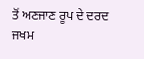ਤੋਂ ਅਣਜਾਣ ਰੂਪ ਦੇ ਦਰਦ ਜਖਮ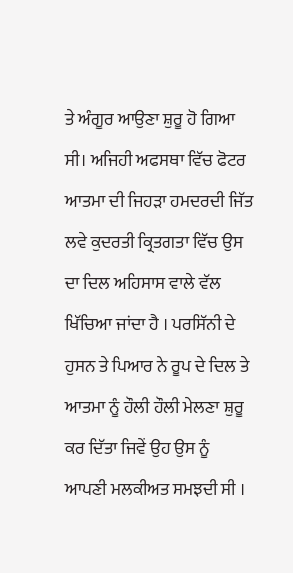ਤੇ ਅੰਗੂਰ ਆਉਣਾ ਸ਼ੁਰੂ ਹੋ ਗਿਆ ਸੀ। ਅਜਿਹੀ ਅਫਸਥਾ ਵਿੱਚ ਫੋਟਰ ਆਤਮਾ ਦੀ ਜਿਹੜਾ ਹਮਦਰਦੀ ਜਿੱਤ ਲਵੇ ਕੁਦਰਤੀ ਕ੍ਰਿਤਗਤਾ ਵਿੱਚ ਉਸ ਦਾ ਦਿਲ ਅਹਿਸਾਸ ਵਾਲੇ ਵੱਲ ਖਿੱਚਿਆ ਜਾਂਦਾ ਹੈ । ਪਰਸਿੱਨੀ ਦੇ ਹੁਸਨ ਤੇ ਪਿਆਰ ਨੇ ਰੂਪ ਦੇ ਦਿਲ ਤੇ ਆਤਮਾ ਨੂੰ ਹੌਲੀ ਹੌਲੀ ਮੇਲਣਾ ਸ਼ੁਰੂ ਕਰ ਦਿੱਤਾ ਜਿਵੇਂ ਉਹ ਉਸ ਨੂੰ ਆਪਣੀ ਮਲਕੀਅਤ ਸਮਝਦੀ ਸੀ ।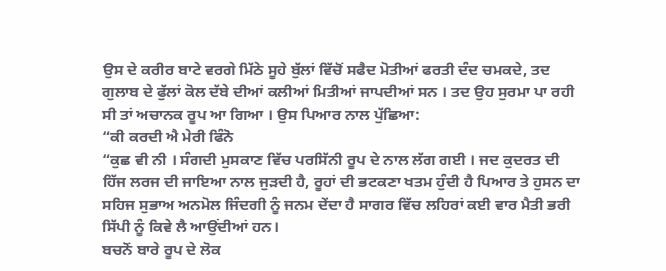ਉਸ ਦੇ ਕਰੀਰ ਬਾਟੇ ਵਰਗੇ ਮਿੱਠੇ ਸੂਹੇ ਬੁੱਲਾਂ ਵਿੱਚੋਂ ਸਫੈਦ ਮੋਤੀਆਂ ਫਰਤੀ ਦੰਦ ਚਮਕਦੇ, ਤਦ ਗੁਲਾਬ ਦੇ ਫੁੱਲਾਂ ਕੋਲ ਦੱਬੇ ਦੀਆਂ ਕਲੀਆਂ ਮਿਤੀਆਂ ਜਾਪਦੀਆਂ ਸਨ । ਤਦ ਉਹ ਸੁਰਮਾ ਪਾ ਰਹੀ ਸੀ ਤਾਂ ਅਚਾਨਕ ਰੂਪ ਆ ਗਿਆ । ਉਸ ਪਿਆਰ ਨਾਲ ਪੁੱਛਿਆ:
“ਕੀ ਕਰਦੀ ਐ ਮੇਰੀ ਫਿੰਨੋ
“ਕੁਛ ਵੀ ਨੀ । ਸੰਗਦੀ ਮੁਸਕਾਣ ਵਿੱਚ ਪਰਸਿੱਨੀ ਰੂਪ ਦੇ ਨਾਲ ਲੱਗ ਗਈ । ਜਦ ਕੁਦਰਤ ਦੀ ਹਿੱਜ ਲਰਜ ਦੀ ਜਾਇਆ ਨਾਲ ਜੁੜਦੀ ਹੈ, ਰੂਹਾਂ ਦੀ ਭਟਕਣਾ ਖਤਮ ਹੁੰਦੀ ਹੈ ਪਿਆਰ ਤੇ ਹੁਸਨ ਦਾ ਸਹਿਜ ਸੁਭਾਅ ਅਨਮੋਲ ਜਿੰਦਗੀ ਨੂੰ ਜਨਮ ਦੇਂਦਾ ਹੈ ਸਾਗਰ ਵਿੱਚ ਲਹਿਰਾਂ ਕਈ ਵਾਰ ਮੈਤੀ ਭਰੀ ਸਿੱਪੀ ਨੂੰ ਕਿਵੇ ਲੈ ਆਉਂਦੀਆਂ ਹਨ।
ਬਚਨੋਂ ਬਾਰੇ ਰੂਪ ਦੇ ਲੋਕ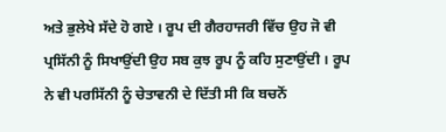ਅਤੇ ਭੁਲੇਖੇ ਸੱਦੇ ਹੋ ਗਏ । ਰੂਪ ਦੀ ਗੈਰਹਾਜਰੀ ਵਿੱਚ ਉਹ ਜੋ ਵੀ ਪ੍ਰਸਿੱਨੀ ਨੂੰ ਸਿਖਾਉਂਦੀ ਉਹ ਸਬ ਕੁਝ ਰੂਪ ਨੂੰ ਕਹਿ ਸੁਣਾਉਂਦੀ । ਰੂਪ ਨੇ ਵੀ ਪਰਸਿੱਨੀ ਨੂੰ ਚੇਤਾਵਨੀ ਦੇ ਦਿੱਤੀ ਸੀ ਕਿ ਬਚਨੋਂ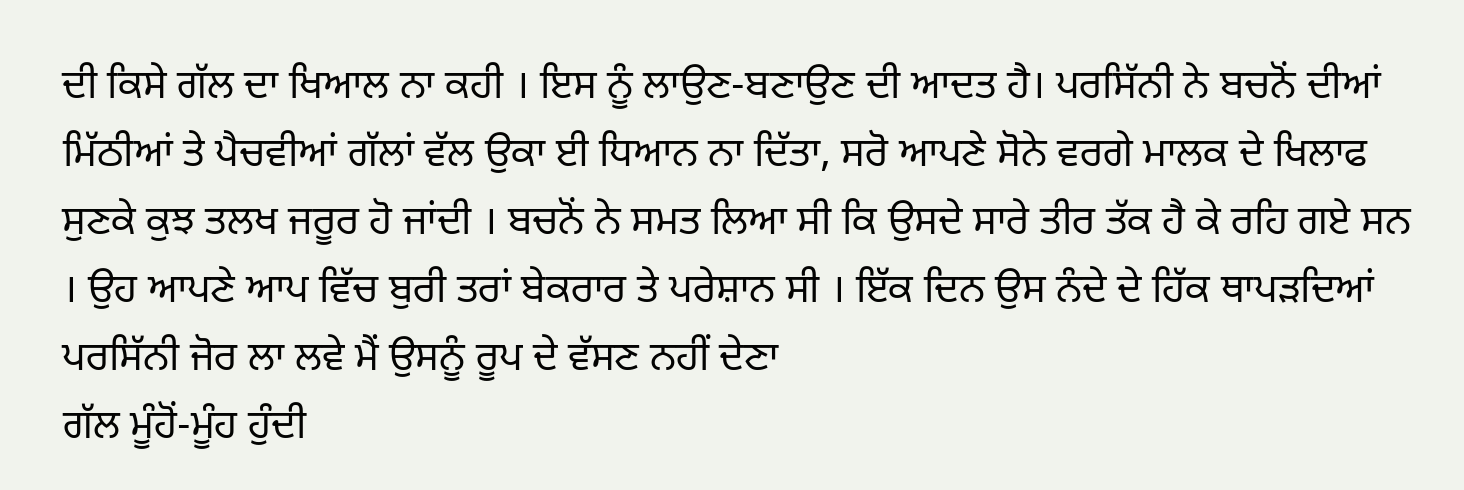ਦੀ ਕਿਸੇ ਗੱਲ ਦਾ ਖਿਆਲ ਨਾ ਕਹੀ । ਇਸ ਨੂੰ ਲਾਉਣ-ਬਣਾਉਣ ਦੀ ਆਦਤ ਹੈ। ਪਰਸਿੱਨੀ ਨੇ ਬਚਨੋਂ ਦੀਆਂ ਮਿੱਠੀਆਂ ਤੇ ਪੈਚਵੀਆਂ ਗੱਲਾਂ ਵੱਲ ਉਕਾ ਈ ਧਿਆਨ ਨਾ ਦਿੱਤਾ, ਸਰੋ ਆਪਣੇ ਸੋਨੇ ਵਰਗੇ ਮਾਲਕ ਦੇ ਖਿਲਾਫ ਸੁਣਕੇ ਕੁਝ ਤਲਖ ਜਰੂਰ ਹੋ ਜਾਂਦੀ । ਬਚਨੋਂ ਨੇ ਸਮਤ ਲਿਆ ਸੀ ਕਿ ਉਸਦੇ ਸਾਰੇ ਤੀਰ ਤੱਕ ਹੈ ਕੇ ਰਹਿ ਗਏ ਸਨ । ਉਹ ਆਪਣੇ ਆਪ ਵਿੱਚ ਬੁਰੀ ਤਰਾਂ ਬੇਕਰਾਰ ਤੇ ਪਰੇਸ਼ਾਨ ਸੀ । ਇੱਕ ਦਿਨ ਉਸ ਨੰਦੇ ਦੇ ਹਿੱਕ ਥਾਪੜਦਿਆਂ
ਪਰਸਿੱਨੀ ਜੋਰ ਲਾ ਲਵੇ ਮੈਂ ਉਸਨੂੰ ਰੂਪ ਦੇ ਵੱਸਣ ਨਹੀਂ ਦੇਣਾ
ਗੱਲ ਮੂੰਹੋਂ-ਮੂੰਹ ਹੁੰਦੀ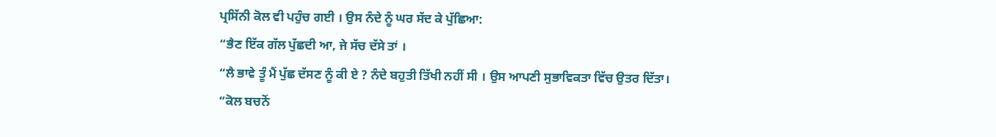ਪ੍ਰਸਿੱਨੀ ਕੋਲ ਵੀ ਪਹੁੰਚ ਗਈ । ਉਸ ਨੰਦੇ ਨੂੰ ਘਰ ਸੱਦ ਕੇ ਪੁੱਛਿਆ:
“ਭੈਣ ਇੱਕ ਗੱਲ ਪੁੱਛਦੀ ਆ, ਜੇ ਸੱਚ ਦੱਸੇ ਤਾਂ ।
“ਲੈ ਭਾਵੇ ਤੂੰ ਮੈਂ ਪੁੱਛ ਦੱਸਣ ਨੂੰ ਕੀ ਏ ? ਨੰਦੇ ਬਹੁਤੀ ਤਿੱਖੀ ਨਹੀਂ ਸੀ । ਉਸ ਆਪਣੀ ਸੁਭਾਵਿਕਤਾ ਵਿੱਚ ਉਤਰ ਦਿੱਤਾ।
“ਕੋਲ ਬਚਨੋਂ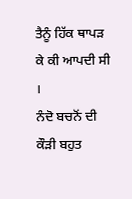ਤੈਨੂੰ ਹਿੱਕ ਥਾਪੜ ਕੇ ਕੀ ਆਪਦੀ ਸੀ ।
ਨੰਦੋ ਬਚਨੋਂ ਦੀ ਕੌੜੀ ਬਹੁਤ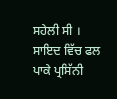ਸਹੇਲੀ ਸੀ । ਸਾਇਦ ਵਿੱਚ ਫਲ ਪਾਕੇ ਪ੍ਰਸਿੱਨੀ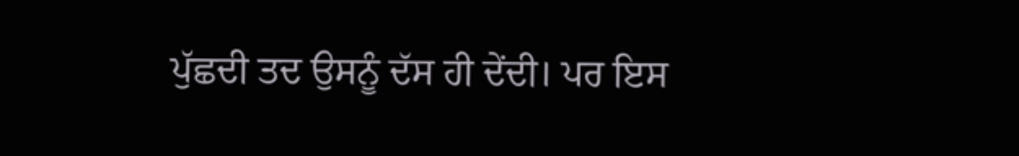ਪੁੱਛਦੀ ਤਦ ਉਸਨੂੰ ਦੱਸ ਹੀ ਦੇਂਦੀ। ਪਰ ਇਸ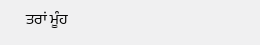ਤਰਾਂ ਮੂੰਹ